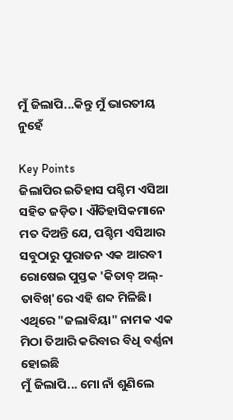ମୁଁ ଜିଲାପି...କିନ୍ତୁ ମୁଁ ଭାରତୀୟ ନୁହେଁ

Key Points
ଜିଲାପିର ଇତିହାସ ପଶ୍ଚିମ ଏସିଆ ସହିତ ଜଡ଼ିତ। ଐତିହାସିକମାନେ ମତ ଦିଅନ୍ତି ଯେ, ପଶ୍ଚିମ ଏସିଆର ସବୁଠାରୁ ପୁରାତନ ଏକ ଆରବୀ ରୋଷେଇ ପୁସ୍ତକ 'କିତାବ୍ ଅଲ୍-ତାବିଖ୍'ରେ ଏହି ଶବ୍ଦ ମିଳିଛି। ଏଥିରେ "ଜଲାବିୟା" ନାମକ ଏକ ମିଠା ତିଆରି କରିବାର ବିଧି ବର୍ଣ୍ଣନା ହୋଇଛି
ମୁଁ ଜିଲାପି... ମୋ ନାଁ ଶୁଣିଲେ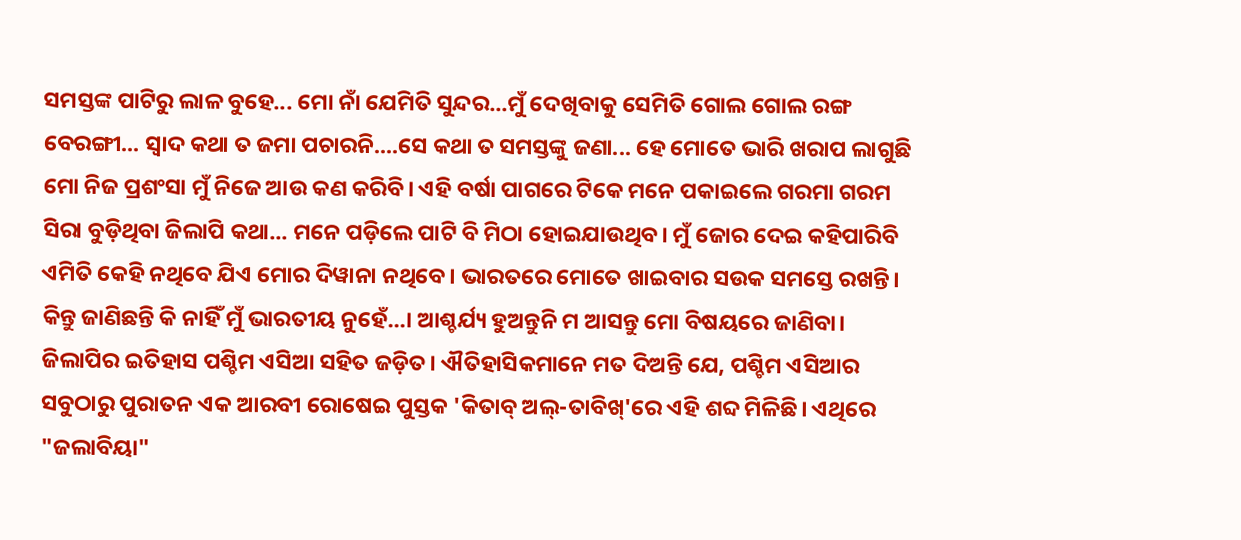ସମସ୍ତଙ୍କ ପାଟିରୁ ଲାଳ ବୁହେ... ମୋ ନାଁ ଯେମିତି ସୁନ୍ଦର...ମୁଁ ଦେଖିବାକୁ ସେମିତି ଗୋଲ ଗୋଲ ରଙ୍ଗ ବେରଙ୍ଗୀ... ସ୍ୱାଦ କଥା ତ ଜମା ପଚାରନି....ସେ କଥା ତ ସମସ୍ତଙ୍କୁ ଜଣା... ହେ ମୋତେ ଭାରି ଖରାପ ଲାଗୁଛି ମୋ ନିଜ ପ୍ରଶଂସା ମୁଁ ନିଜେ ଆଉ କଣ କରିବି। ଏହି ବର୍ଷା ପାଗରେ ଟିକେ ମନେ ପକାଇଲେ ଗରମା ଗରମ ସିରା ବୁଡ଼ିଥିବା ଜିଲାପି କଥା... ମନେ ପଡ଼ିଲେ ପାଟି ବି ମିଠା ହୋଇଯାଉଥିବ। ମୁଁ ଜୋର ଦେଇ କହିପାରିବି ଏମିତି କେହି ନଥିବେ ଯିଏ ମୋର ଦିୱାନା ନଥିବେ। ଭାରତରେ ମୋତେ ଖାଇବାର ସଉକ ସମସ୍ତେ ରଖନ୍ତି। କିନ୍ତୁ ଜାଣିଛନ୍ତି କି ନାହିଁ ମୁଁ ଭାରତୀୟ ନୁହେଁ...। ଆଶ୍ଚର୍ଯ୍ୟ ହୁଅନ୍ତୁନି ମ ଆସନ୍ତୁ ମୋ ବିଷୟରେ ଜାଣିବା।
ଜିଲାପିର ଇତିହାସ ପଶ୍ଚିମ ଏସିଆ ସହିତ ଜଡ଼ିତ। ଐତିହାସିକମାନେ ମତ ଦିଅନ୍ତି ଯେ, ପଶ୍ଚିମ ଏସିଆର ସବୁଠାରୁ ପୁରାତନ ଏକ ଆରବୀ ରୋଷେଇ ପୁସ୍ତକ 'କିତାବ୍ ଅଲ୍-ତାବିଖ୍'ରେ ଏହି ଶବ୍ଦ ମିଳିଛି। ଏଥିରେ "ଜଲାବିୟା"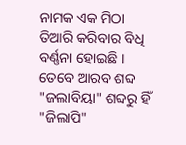ନାମକ ଏକ ମିଠା ତିଆରି କରିବାର ବିଧି ବର୍ଣ୍ଣନା ହୋଇଛି । ତେବେ ଆରବ ଶବ୍ଦ "ଜଲାବିୟା" ଶବ୍ଦରୁ ହିଁ "ଜିଲାପି"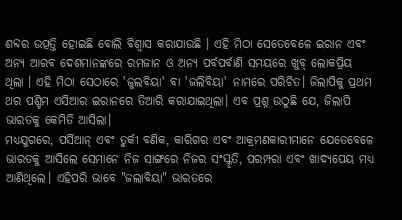ଶବ୍ଦର ଉତ୍ପତ୍ତି ହୋଇଛି ବୋଲି ବିଶ୍ୱାସ କରାଯାଉଛି । ଏହି ମିଠା ସେତେବେଳେ ଇରାନ ଏବଂ ଅନ୍ୟ ଆରବ ଦେଶମାନଙ୍କରେ ରମଜାନ ଓ ଅନ୍ୟ ପର୍ବପର୍ବାଣି ସମୟରେ ଖୁବ୍ ଲୋକପ୍ରିୟ ଥିଲା । ଏହି ମିଠା ସେଠାରେ 'ଜୁଲବିୟା' ବା 'ଜଲିବିୟା' ନାମରେ ପରିଚିତ। ଜିଲାପିକୁ ପ୍ରଥମ ଥର ପଶ୍ଚିମ ଏସିଆର ଇରାନରେ ତିଆରି କରାଯାଇଥିଲା। ଏବ ପ୍ରଶ୍ନ ଉଠୁଛି ଯେ, ଜିଲାପି ଭାରତକୁ କେମିତି ଆସିଲା।
ମଧ୍ୟଯୁଗରେ, ପର୍ସିଆନ୍ ଏବଂ ତୁର୍କୀ ବଣିକ, କାରିଗର ଏବଂ ଆକ୍ରମଣକାରୀମାନେ ଯେତେବେଳେ ଭାରତକୁ ଆସିଲେ ସେମାନେ ନିଜ ସାଙ୍ଗରେ ନିଜର ସଂସ୍କୃତି, ପରମ୍ପରା ଏବଂ ଖାଦ୍ୟପେୟ ମଧ୍ୟ ଆଣିଥିଲେ। ଏହିପରି ଭାବେ "ଜଲାବିୟା" ଭାରତରେ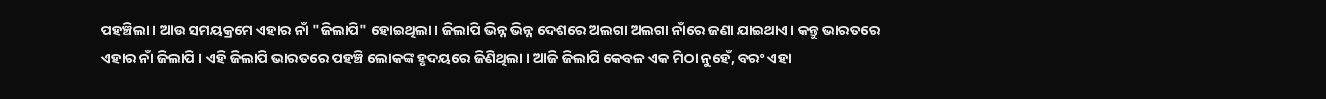ପହଞ୍ଚିଲା । ଆଉ ସମୟକ୍ରମେ ଏହାର ନାଁ "ଜିଲାପି" ହୋଇଥିଲା। ଜିଲାପି ଭିନ୍ନ ଭିନ୍ନ ଦେଶରେ ଅଲଗା ଅଲଗା ନାଁରେ ଜଣା ଯାଇଥାଏ। କନ୍ତୁ ଭାରତରେ ଏହାର ନାଁ ଜିଲାପି । ଏହି ଜିଲାପି ଭାରତରେ ପହଞ୍ଚି ଲୋକଙ୍କ ହୃଦୟରେ ଜିଣିଥିଲା । ଆଜି ଜିଲାପି କେବଳ ଏକ ମିଠା ନୁହେଁ, ବରଂ ଏହା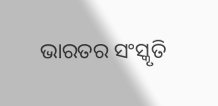ଭାରତର ସଂସ୍କୃତି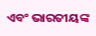ଏବଂ ଭାରତୀୟଙ୍କ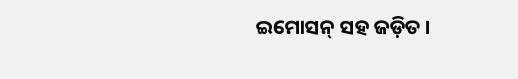ଇମୋସନ୍ ସହ ଜଡ଼ିତ ।